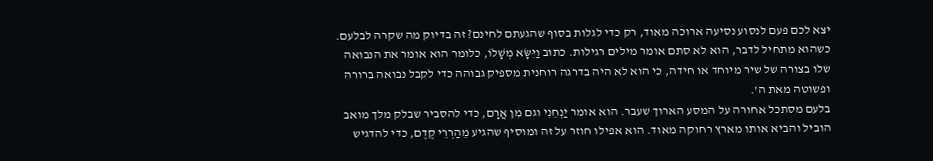יצא לכם פעם לנסוע נסיעה ארוכה מאוד, רק כדי לגלות בסוף שהגעתם לחינם? זה בדיוק מה שקרה לבלעם. כשהוא מתחיל לדבר, הוא לא סתם אומר מילים רגילות. כתוב וַיִּשָּׂא מְשָׁלוֹ, כלומר הוא אומר את הנבואה שלו בצורה של שיר מיוחד או חידה, כי הוא לא היה בדרגה רוחנית מספיק גבוהה כדי לקבל נבואה ברורה ופשוטה מאת ה'.
בלעם מסתכל אחורה על המסע הארוך שעבר. הוא אומר יַנְחֵנִי וגם מִן אֲרָם, כדי להסביר שבלק מלך מואב הוביל והביא אותו מארץ רחוקה מאוד. הוא אפילו חוזר על זה ומוסיף שהגיע מֵהַרְרֵי קֶדֶם, כדי להדגיש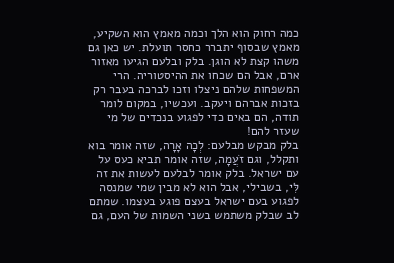כמה רחוק הוא הלך וכמה מאמץ הוא השקיע, מאמץ שבסוף יתברר כחסר תועלת. יש כאן גם משהו קצת לא הוגן. בלק ובלעם הגיעו מאזור ארם, אבל הם שכחו את ההיסטוריה. הרי המשפחות שלהם ניצלו וזכו לברכה בעבר רק בזכות אברהם ויעקב. ועכשיו, במקום לומר תודה, הם באים כדי לפגוע בנכדים של מי שעזר להם!
בלק מבקש מבלעם: לְכָה אָרָה, שזה אומר בוא ותקלל, וגם זֹעֲמָה, שזה אומר תביא כעס על עם ישראל. בלק אומר לבלעם לעשות את זה לִּי, בשבילי, אבל הוא לא מבין שמי שמנסה לפגוע בעם ישראל בעצם פוגע בעצמו. שמתם לב שבלק משתמש בשני השמות של העם, גם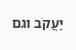יַעֲקֹב וגם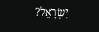יִשְׂרָאֵל?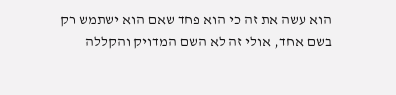הוא עשה את זה כי הוא פחד שאם הוא ישתמש רק בשם אחד, אולי זה לא השם המדויק והקללה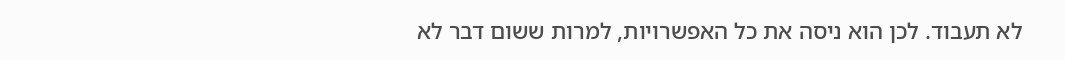לא תעבוד. לכן הוא ניסה את כל האפשרויות, למרות ששום דבר לא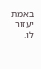באמת יעזור לו.